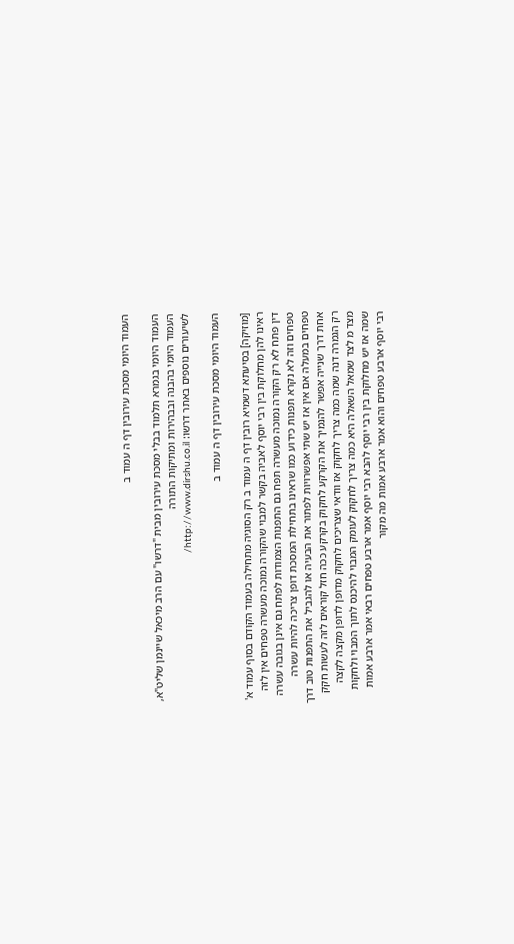העמוד היומי מסכת עירובין דף ה עמוד ב

העמוד היומי בגמרא תלמוד בבלי מסכת עירובין מבית "דרשו" עם הרב מיכאל שיינמן שליט"א, העמוד היומי בהבנה ובבהירות ומתיקות התורה
לשיעורים נוספים באתר דרשו: http://www.dirshu.co.il/

העמוד היומי מסכת עירובין דף ה עמוד ב

[מוזיקה] בסיעתא דשמיא רובין דף ה עמוד ב רק הסוגיה מתחילה בעמוד הקודם בסוף עמוד א' ראינו להן מחלוקת בין רבי יוסף לאביה בקשר למבוי שהקורה נמוכה מעשרה טפחים אין לזה דין פתח לא רק הקורה נמוכה מעשרה תפח גם התפנות הצמודות לפתח גם אינן בגובה עשרה טפחים וזה לא נקרא תפנות כידוע כמו שראינו בתחילת המסכת דופן צריכה להיות עשרה טפחים במעלה אם אין אז יש שתי אפשרויות לפתור את הבעיה או להגביל את התפנות טוב דרך אחת דרך שנייה אפשר להנמיך את הקרקע לחקוק בקרקע ככה חזל קוראים לזה לעשות חקק רק הגמרה דנה שמה כמה צריך לחקוק אז וודאי שצריכים לחקוק מדופן לדופן מקצה לקצה מצד מ לצד שמאל השאלה היא כמה צריך לחקוק לעומק המבוי להיכנס לתוך המבוי ולחקות שמה אז יש מחלוקת בין רבי יוסף להבא רבי יוסף אמר ארבע טפחים רבאי אמר ארבע אמות רבי יוסף ארבע טפחים והוא אמר ארבע אמות מה מקור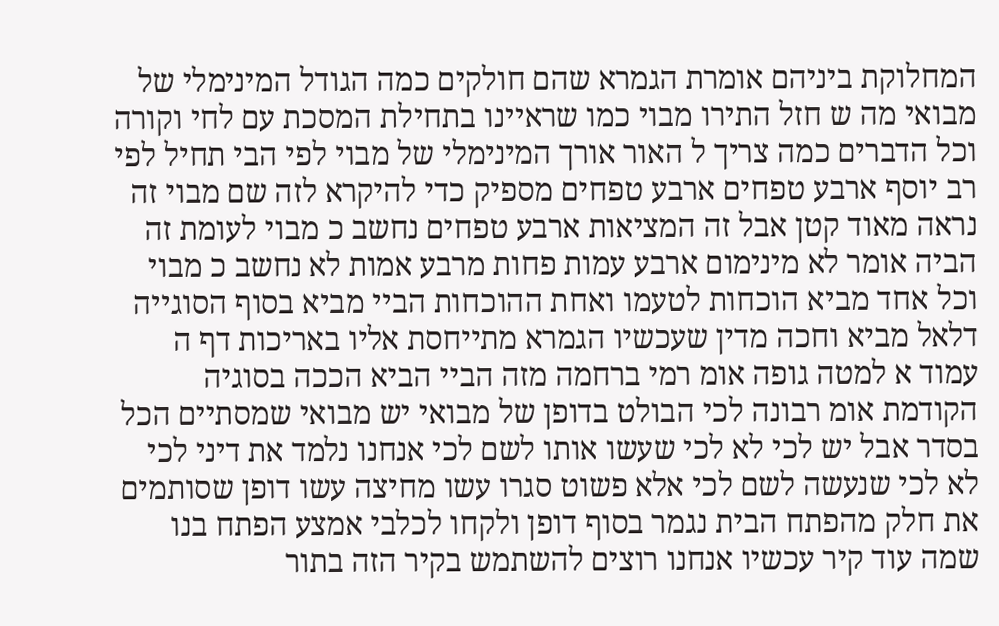המחלוקת ביניהם אומרת הגמרא שהם חולקים כמה הגודל המינימלי של מבואי מה ש חזל התירו מבוי כמו שראיינו בתחילת המסכת עם לחי וקורה וכל הדברים כמה צריך ל האור אורך המינימלי של מבוי לפי הבי תחיל לפי רב יוסף ארבע טפחים ארבע טפחים מספיק כדי להיקרא לזה שם מבוי זה נראה מאוד קטן אבל זה המציאות ארבע טפחים נחשב כ מבוי לעומת זה הביה אומר לא מינימום ארבע עמות פחות מרבע אמות לא נחשב כ מבוי וכל אחד מביא הוכחות לטעמו ואחת ההוכחות הביי מביא בסוף הסוגייה דלאל מביא וחכה מדין שעכשיו הגמרא מתייחסת אליו באריכות דף ה עמוד א למטה גופה אומ רמי ברחמה מזה הביי הביא הככה בסוגיה הקודמת אומ רבונה לכי הבולט בדופן של מבואי יש מבואי שמסתיים הכל בסדר אבל יש לכי לא לכי שעשו אותו לשם לכי אנחנו נלמד את דיני לכי לא לכי שנעשה לשם לכי אלא פשוט סגרו עשו מחיצה עשו דופן שסותמים את חלק מהפתח הבית נגמר בסוף דופן ולקחו לכלבי אמצע הפתח בנו שמה עוד קיר עכשיו אנחנו רוצים להשתמש בקיר הזה בתור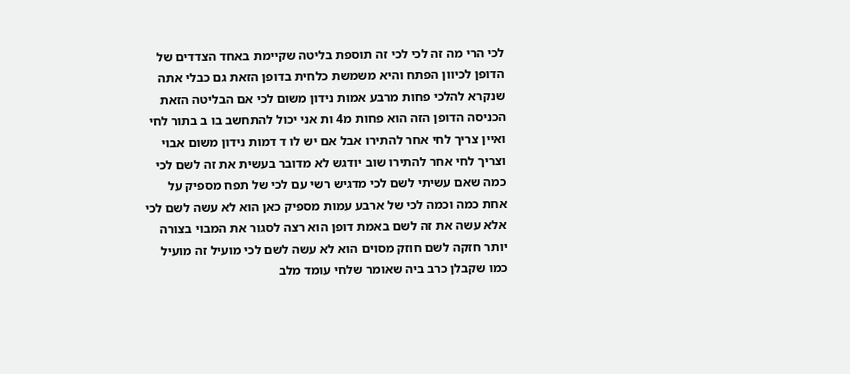לכי הרי מה זה לכי לכי זה תוספת בליטה שקיימת באחד הצדדים של הדופן לכיוון הפתח והיא משמשת כלחית בדופן הזאת גם כבלי אתה שנקרא להלכי פחות מרבע אמות נידון משום לכי אם הבליטה הזאת הכניסה הדופן הזה הוא פחות מ4 ות אני יכול להתחשב בו ב בתור לחי ואיין צריך לחי אחר להתירו אבל אם יש לו ד דמות נידון משום אבוי וצריך לחי אחר להתירו שוב יודגש לא מדובר בעשית את זה לשם לכי כמה שאם עשיתי לשם לכי מדגיש רשי עם לכי של תפח מספיק על אחת כמה וכמה לכי של ארבע עמות מספיק כאן הוא לא עשה לשם לכי אלא עשה את זה לשם באמת דופן הוא רצה לסגור את המבוי בצורה יותר חזקה לשם חוזק מסוים הוא לא עשה לשם לכי מועיל זה מועיל כמו שקבלן כרב ביה שאומר שלחי עומד מלב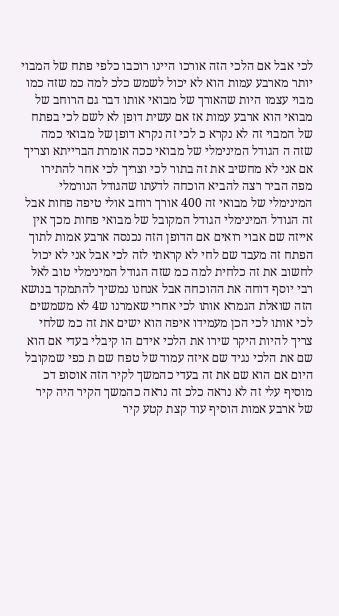לכי אבל אם הלכי הזה אורכו היינו רוכבו כלפי פתח של המבוי יותר מארבע עמות הוא לא יכול לשמש כלכ למה כמ שזה כמו מבוי עצמו היות שהאורך של מבואי אותו דבר גם הרוחב של מבואי הוא ארבע עמות אז אם עשית דופן לא לשם לכי בפתח של המבוי זה לא נקרא כ לכי זה נקרא דופן של מבואי כמה שזה ה הגודל המינימלי של מבואי ככה אומרת הברייתא וצריך אם אני לא מחשיב את זה בתור לכי וצריך לכי אחר להתירו מפה הביר רצה להביא הוכחה לדעתו שהגודל הנורמלי המינימלי של מבואי זה 400 אורך רוחב אולי טיפה פחות אבל זה הגודל המינימלי הגודל המקובל של מבואי פחות מכך אין אייזה שם אבוי רואים אם הדופן הזה נכנסה ארבע אמות לתוך הפתח זה מעבד שם לחי לא קראתי לזה לכי אבל אני לא יכול לחשוב את זה כלחית למה כמ שזה הגודל המינימלי טוב לאל רבי יוסף דוחה את ההוכחה אבל אנחנו נמשיך להתמקד בנושא הזה שואלת הגמרא אותו לכי אחרי שאמרנו ש4 לא משמשים לכי אותו לכי הכן מעמידו איפה הוא ישים את זה כמ שלחי צריך להיות היקר שירו את הלכי אידם הו קיבלי בעדי אם הוא שם את הלכי נגיד שם איזה עמוד של טפח שם ת כפי שמקובל היום אם הוא שם את זה בעדי כהמשך לקיר הזה אוסופ דכ מוסיף עלי זה לא נראה כלכ זה נראה כהמשך הקיר היה קיר של ארבע אמות הוסיף עוד קצת קטע קיר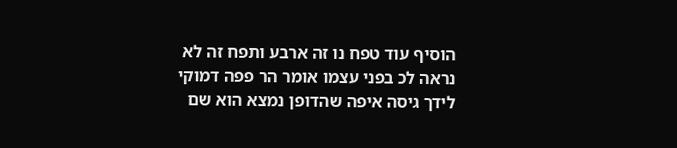הוסיף עוד טפח נו זה ארבע ותפח זה לא נראה לכ בפני עצמו אומר הר פפה דמוקי לידך גיסה איפה שהדופן נמצא הוא שם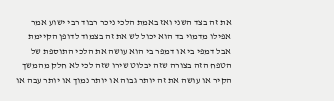את זה בצד השני ואז באמת הלכי ניכר רבוד רבי ישוע אמר אפילו מדמוי בד הוא יכול לש את זה בצמוד לדופן הקיימת אבל דמפי בי או דמפר בי הוא עושה את הלכי התוספת של הטפח הזה בצורה שזה יבלוט שירו שזה לכי לא חלק מהמשך הקיר או עושה את זה יותר גבוה או יותר נמוך או יותר עבה או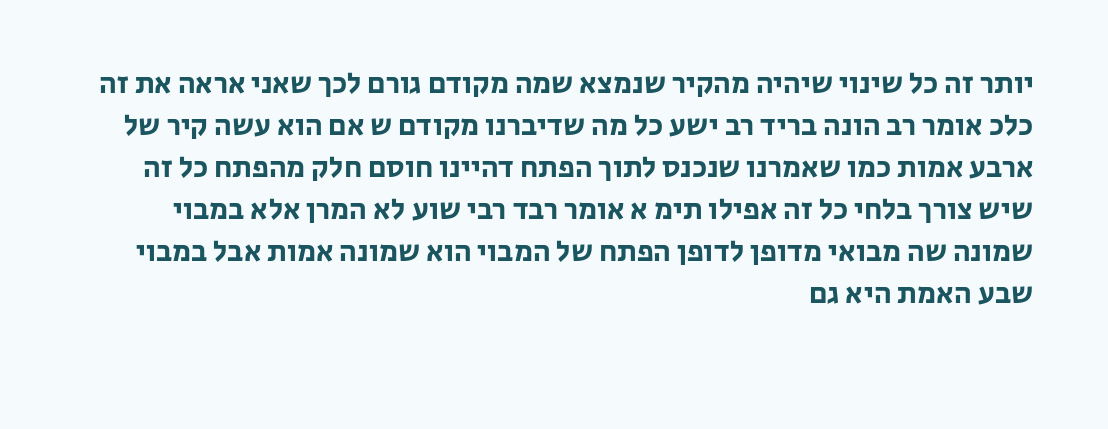יותר זה כל שינוי שיהיה מהקיר שנמצא שמה מקודם גורם לכך שאני אראה את זה כלכ אומר רב הונה בריד רב ישע כל מה שדיברנו מקודם ש אם הוא עשה קיר של ארבע אמות כמו שאמרנו שנכנס לתוך הפתח דהיינו חוסם חלק מהפתח כל זה שיש צורך בלחי כל זה אפילו תימ א אומר רבד רבי שוע לא המרן אלא במבוי שמונה שה מבואי מדופן לדופן הפתח של המבוי הוא שמונה אמות אבל במבוי שבע האמת היא גם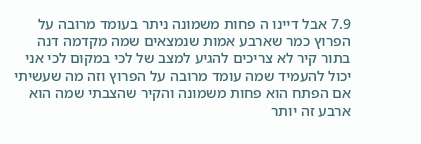7.9 אבל דיינו ה פחות משמונה ניתר בעומד מרובה על הפרוץ כמר שארבע אמות שנמצאים שמה מקדמה דנה בתור קיר לא צריכים להגיע למצב של לכי במקום לכי אני יכול להעמיד שמה עומד מרובה על הפרוץ וזה מה שעשיתי אם הפתח הוא פחות משמונה והקיר שהצבתי שמה הוא ארבע זה יותר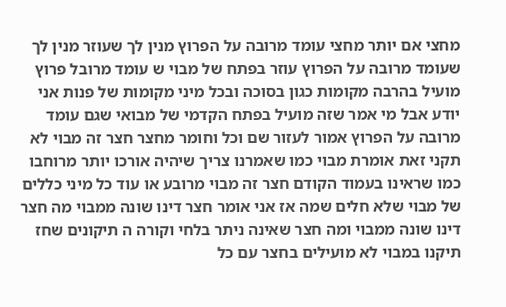מחצי אם יותר מחצי עומד מרובה על הפרוץ מנין לך שעוזר מנין לך שעומד מרובה על הפרוץ עוזר בפתח של מבוי ש עומד מרובל פרוץ מועיל בהרבה מקומות כגון בסוכה ובכל מיני מקומות של פנות אני יודע אבל מי אמר שזה מועיל בפתח הקדמי של מבואי שגם עומד מרובה על הפרוץ אמור לעזור שם וכל וחומר מחצר חצר זה מבוי לא תקני זאת אומרת מבוי כמו שאמרנו צריך שיהיה אורכו יותר מרוחבו כמו שראינו בעמוד הקודם חצר זה מבוי מרובע או עוד כל מיני כללים של מבוי שלא חלים שמה אז אני אומר חצר דינו שונה ממבוי מה חצר דינו שונה ממבוי ומה חצר שאינה ניתר בלחי וקורה ה תיקונים שחז תיקנו במבוי לא מועילים בחצר עם כל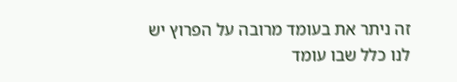זה ניתר את בעומד מרובה על הפרוץ יש לנו כלל שבו עומד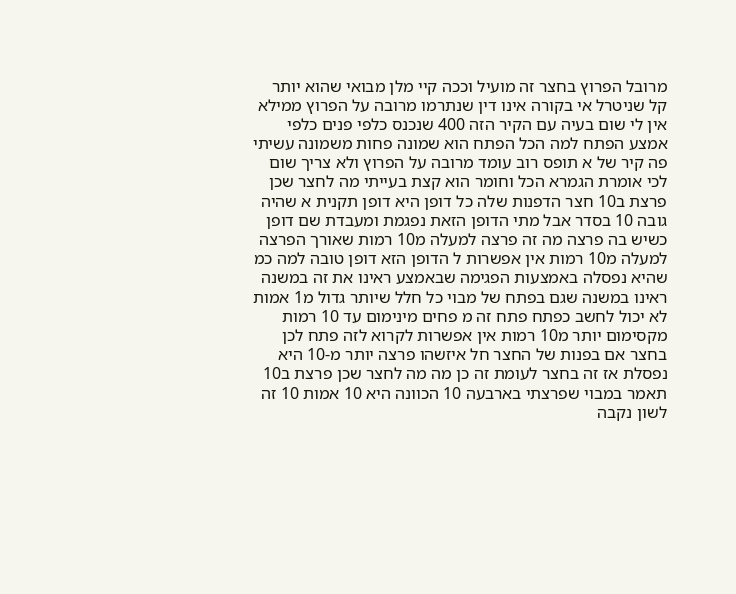מרובל הפרוץ בחצר זה מועיל וככה קיי מלן מבואי שהוא יותר קל שניטרל אי בקורה אינו דין שנתרמו מרובה על הפרוץ ממילא אין לי שום בעיה עם הקיר הזה 400 שנכנס כלפי פנים כלפי אמצע הפתח למה הכל הפתח הוא שמונה פחות משמונה עשיתי פה קיר של א תופס רוב עומד מרובה על הפרוץ ולא צריך שום לכי אומרת הגמרא הכל וחומר הוא קצת בעייתי מה לחצר שכן פרצת ב10 חצר הדפנות שלה כל דופן היא דופן תקנית א שהיה גובה 10 בסדר אבל מתי הדופן הזאת נפגמת ומעבדת שם דופן כשיש בה פרצה מה זה פרצה למעלה מ10 רמות שאורך הפרצה למעלה מ10 רמות אין אפשרות ל הדופן הזא דופן טובה למה כמ שהיא נפסלה באמצעות הפגימה שבאמצע ראינו את זה במשנה ראינו במשנה שגם בפתח של מבוי כל חלל שיותר גדול מ1 אמות לא יכול לחשב כפתח פתח זה מ פחים מינימום עד 10 רמות מקסימום יותר מ10 רמות אין אפשרות לקרוא לזה פתח לכן בחצר אם בפנות של החצר חל איזשהו פרצה יותר מ-10 היא נפסלת אז זה בחצר לעומת זה כן מה מה לחצר שכן פרצת ב10 תאמר במבוי שפרצתי בארבעה 10 הכוונה היא 10 אמות 10 זה לשון נקבה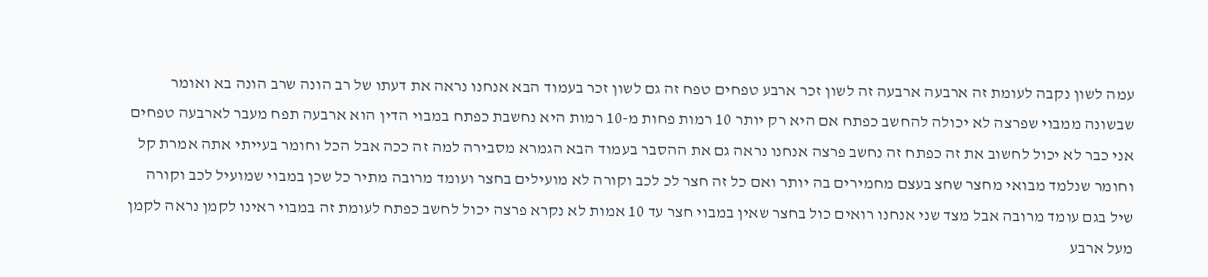עמה לשון נקבה לעומת זה ארבעה ארבעה זה לשון זכר ארבע טפחים טפח זה גם לשון זכר בעמוד הבא אנחנו נראה את דעתו של רב הונה שרב הונה בא ואומר שבשונה ממבוי שפרצה לא יכולה להחשב כפתח אם היא רק יותר 10 רמות פחות מ-10 רמות היא נחשבת כפתח במבוי הדין הוא ארבעה תפח מעבר לארבעה טפחים אני כבר לא יכול לחשוב את זה כפתח זה נחשב פרצה אנחנו נראה גם את ההסבר בעמוד הבא הגמרא מסבירה למה זה ככה אבל הכל וחומר בעייתי אתה אמרת קל וחומר שנלמד מבואי מחצר שחצ בעצם מחמירים בה יותר ואם כל זה חצר לכ לכב וקורה לא מועילים בחצר ועומד מרובה מתיר כל שכן במבוי שמועיל לכב וקורה שיל בגם עומד מרובה אבל מצד שני אנחנו רואים כול בחצר שאין במבוי חצר עד 10 אמות לא נקרא פרצה יכול לחשב כפתח לעומת זה במבוי ראינו לקמן נראה לקמן מעל ארבע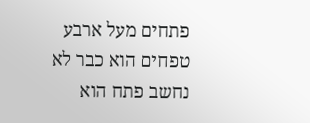פתחים מעל ארבע טפחים הוא כבר לא נחשב פתח הוא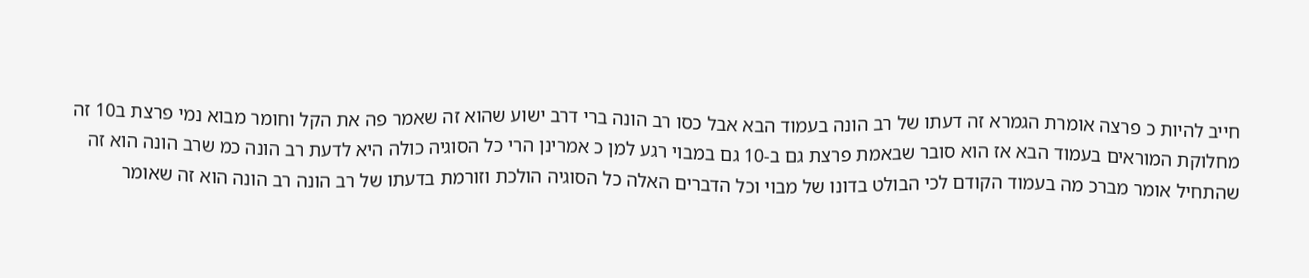חייב להיות כ פרצה אומרת הגמרא זה דעתו של רב הונה בעמוד הבא אבל כסו רב הונה ברי דרב ישוע שהוא זה שאמר פה את הקל וחומר מבוא נמי פרצת ב10 זה מחלוקת המוראים בעמוד הבא אז הוא סובר שבאמת פרצת גם ב-10 גם במבוי רגע למן כ אמרינן הרי כל הסוגיה כולה היא לדעת רב הונה כמ שרב הונה הוא זה שהתחיל אומר מברכ מה בעמוד הקודם לכי הבולט בדונו של מבוי וכל הדברים האלה כל הסוגיה הולכת וזורמת בדעתו של רב הונה רב הונה הוא זה שאומר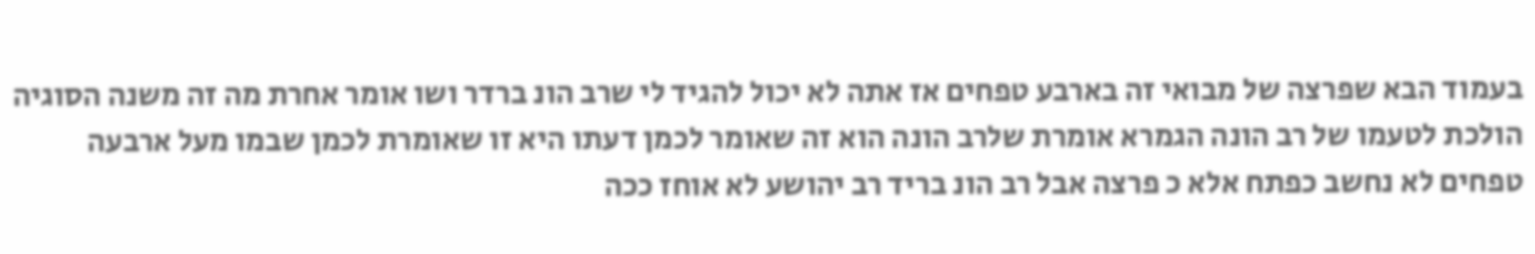בעמוד הבא שפרצה של מבואי זה בארבע טפחים אז אתה לא יכול להגיד לי שרב הונ ברדר ושו אומר אחרת מה זה משנה הסוגיה הולכת לטעמו של רב הונה הגמרא אומרת שלרב הונה הוא זה שאומר לכמן דעתו היא זו שאומרת לכמן שבמו מעל ארבעה טפחים לא נחשב כפתח אלא כ פרצה אבל רב הונ בריד רב יהושע לא אוחז ככה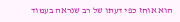הוא אוחז כפי דעתו של רב שנראה בעמוד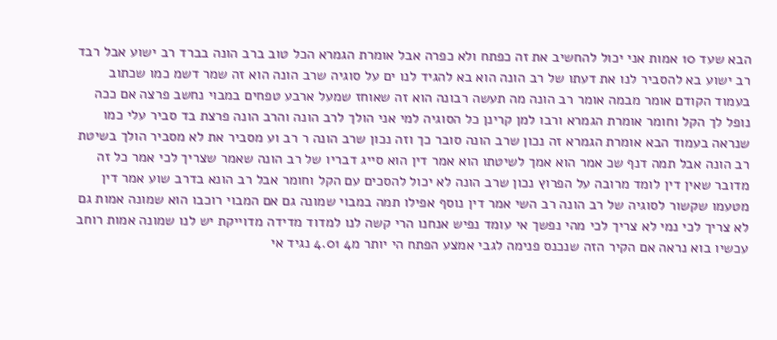הבא שעד 10 אמות אני יכול להחשיב את זה כפתח ולא כפרה אבל אומרת הגמרא הכל טוב ברב הונה בברד רב ישוע אבל רבד רב ישוע בא להסביר לנו את דעתו של רב הונה הוא בא להגיד לנו ים על סוגיה שרב הונה הוא זה שמר דשמ כמו שכתוב בעמוד הקודם אומר מבמה אומר רב הונה מה תעשה רבונה הוא זה שאוחז שמעל ארבע טפחים במבוי נחשב פרצה אם ככה נופל לך הקל וחומר אומרת הגמרא ורבו למן קרינן כל הסוגיה למי אני הולך לרב הונה והרב הונה פרצת בד סביר עלי כמו שנראה בעמוד הבא אומרת הגמרא זה נכון שרב הונה סובר כך וזה נכון שרב הונה ר רב וע מסביר את לא מסביר הולך בשיטת רב הונה אבל תמה דנף שכ אמר הוא אמך לשיטתו הוא אמר דין הוא סייג דבריו של רב הונה שאמר שצריך לכי אמר כל זה מדובר שאין דין לומד מרובה על הפרוץ נכון שרב הונה לא יכול להסכים עם הקל וחומר אבל רב הונא בדרב שוע אמר דין מטעמו שקשור לסוגיה של רב הונה רב השי אמר דין נוסף אפילו תמה במבוי שמונה גם אם המבוי רוכבו הוא שמונה אמות גם לא צריך לכי נמי לא צריך לכי מהי נפשך אי עומד נפיש אנחנו הרי קשה לנו למדוד מדידה מדוייקת יש לנו שמונה אמות רוחב עכשיו בוא נראה אם הקיר הזה שנכנס פנימה לגבי אמצע הפתח הי יותר מ4 4.01 נגיד אי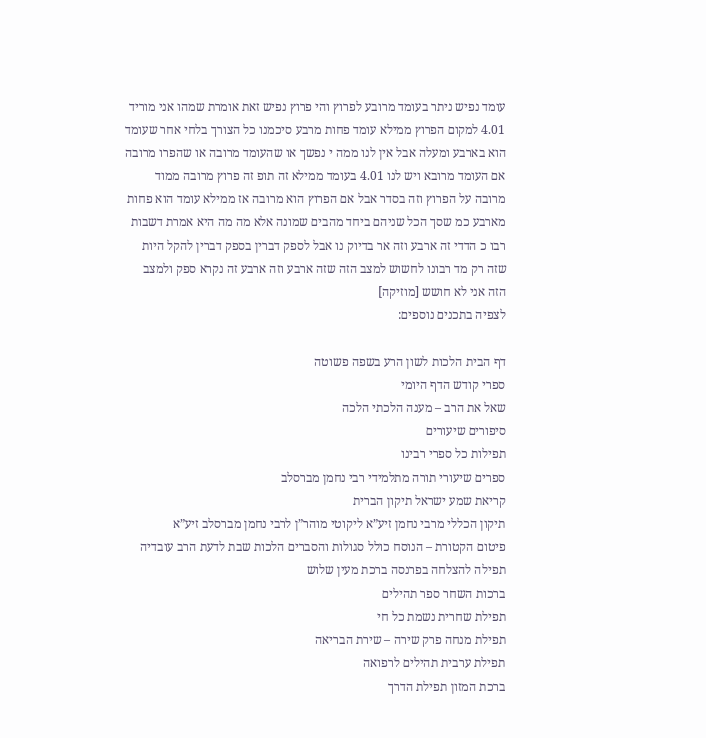עומד נפיש ניתר בעומד מרובע לפרוץ והי פרוץ נפיש זאת אומרת שמהו אני מוריד 4.01 למקום הפרוץ ממילא עומד פחות מרבע סיכמנו כל הצורך בלחי אחר שעומד הוא בארבע ומעלה אבל אין לנו ממה י נפשך או שהעומד מרובה או שהפרו מרובה אם העומד מרובא ויש לנו 4.01 בעומד ממילא זה תופ זה פרוץ מרובה ממוד מרובה על הפרוץ וזה בסדר אבל אם הפרוץ הוא מרובה אז ממילא עומד הוא פחות מארבע כמ שסך הכל שניהם ביחד מהבים שמונה אלא מה מה היא אמרת דשבות רבו כ הדדי זה ארבע וזה אר בדיוק נו אבל לספק דברין בספק דברין להקל היות שזה רק מד רבונו לחשוש למצב הזה שזה ארבע וזה ארבע זה נקרא ספק ולמצב הזה אני לא חושש [מוזיקה]
לצפיה בתכנים נוספים:

דף הבית הלכות לשון הרע בשפה פשוטה
ספרי קודש הדף היומי
שאל את הרב – מענה הלכתי הלכה
סיפורים שיעורים
תפילות כל ספרי רבינו
ספרים שיעורי תורה מתלמידי רבי נחמן מברסלב
קריאת שמע ישראל תיקון הברית
תיקון הכללי מרבי נחמן זיע”א ליקוטי מוהר”ן לרבי נחמן מברסלב זיע”א
פיטום הקטורת – הנוסח כולל סגולות והסברים הלכות שבת לדעת הרב עובדיה
תפילה להצלחה בפרנסה ברכת מעין שלוש
ברכות השחר ספר תהילים
תפילת שחרית נשמת כל חי
תפילת מנחה פרק שירה – שירת הבריאה
תפילת ערבית תהילים לרפואה
ברכת המזון תפילת הדרך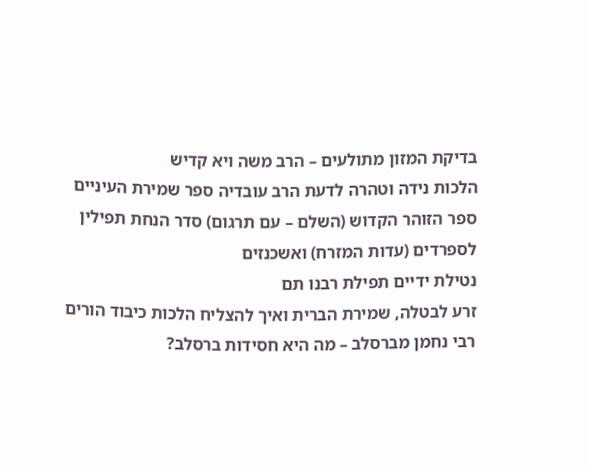בדיקת המזון מתולעים – הרב משה ויא קדיש
הלכות נידה וטהרה לדעת הרב עובדיה ספר שמירת העיניים
ספר הזוהר הקדוש (השלם – עם תרגום) סדר הנחת תפילין לספרדים (עדות המזרח) ואשכנזים
נטילת ידיים תפילת רבנו תם
זרע לבטלה, שמירת הברית ואיך להצליח הלכות כיבוד הורים
רבי נחמן מברסלב – מה היא חסידות ברסלב?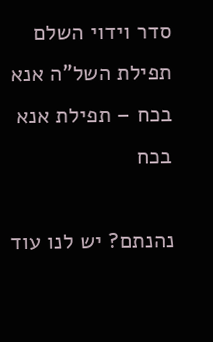סדר וידוי השלם
תפילת השל”ה אנא בכח – תפילת אנא בכח

נהנתם? יש לנו עוד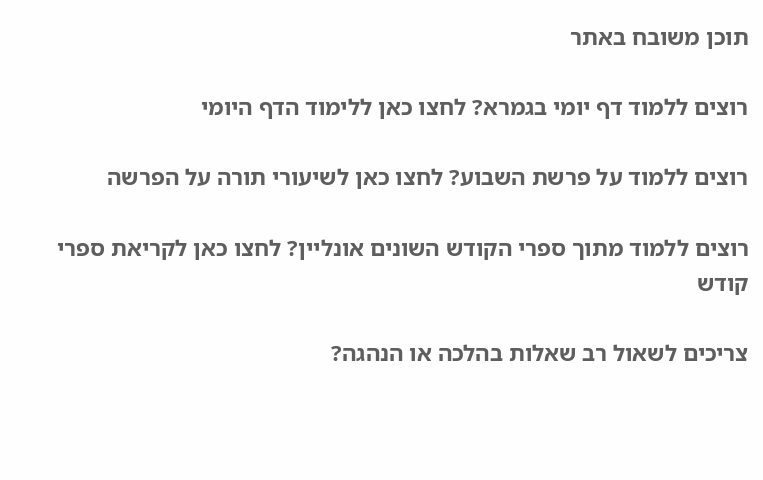תוכן משובח באתר

רוצים ללמוד דף יומי בגמרא? לחצו כאן ללימוד הדף היומי

רוצים ללמוד על פרשת השבוע? לחצו כאן לשיעורי תורה על הפרשה

רוצים ללמוד מתוך ספרי הקודש השונים אונליין? לחצו כאן לקריאת ספרי קודש

צריכים לשאול רב שאלות בהלכה או הנהגה?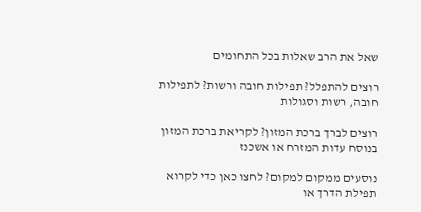שאל את הרב שאלות בכל התחומים

רוצים להתפלל? תפילות חובה ורשות? לתפילות חובה, רשות וסגולות

רוצים לברך ברכת המזון? לקריאת ברכת המזון בנוסח עדות המזרח או אשכנז

נוסעים ממקום למקום? לחצו כאן כדי לקרוא תפילת הדרך או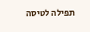תפילה לטיסה